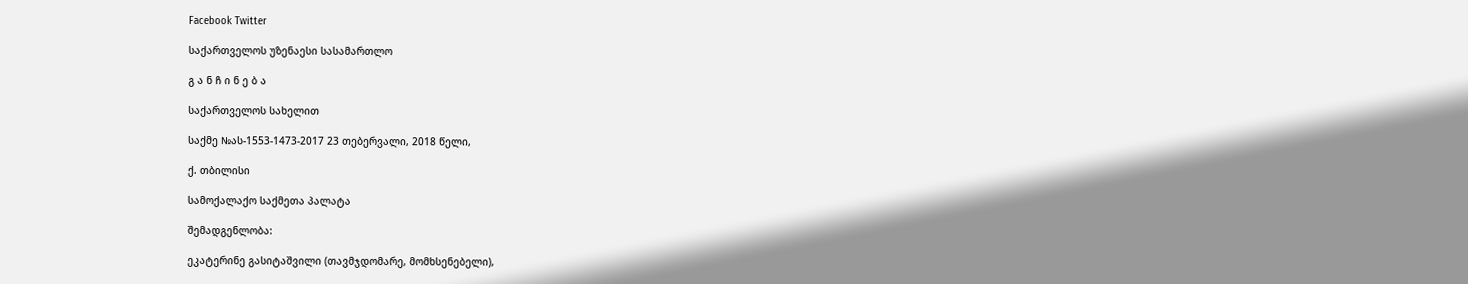Facebook Twitter

საქართველოს უზენაესი სასამართლო

გ ა ნ ჩ ი ნ ე ბ ა

საქართველოს სახელით

საქმე №ას-1553-1473-2017 23 თებერვალი, 2018 წელი,

ქ. თბილისი

სამოქალაქო საქმეთა პალატა

შემადგენლობა:

ეკატერინე გასიტაშვილი (თავმჯდომარე, მომხსენებელი),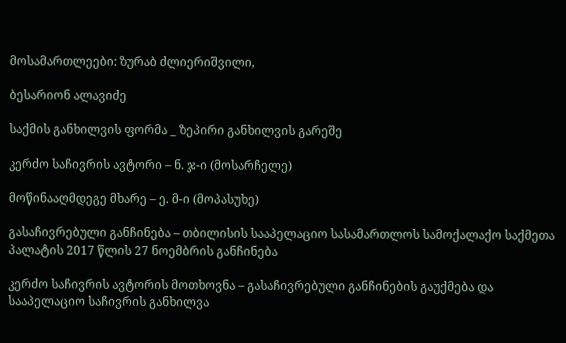მოსამართლეები: ზურაბ ძლიერიშვილი,

ბესარიონ ალავიძე

საქმის განხილვის ფორმა _ ზეპირი განხილვის გარეშე

კერძო საჩივრის ავტორი – ნ. ჯ-ი (მოსარჩელე)

მოწინააღმდეგე მხარე – ე. მ-ი (მოპასუხე)

გასაჩივრებული განჩინება – თბილისის სააპელაციო სასამართლოს სამოქალაქო საქმეთა პალატის 2017 წლის 27 ნოემბრის განჩინება

კერძო საჩივრის ავტორის მოთხოვნა – გასაჩივრებული განჩინების გაუქმება და სააპელაციო საჩივრის განხილვა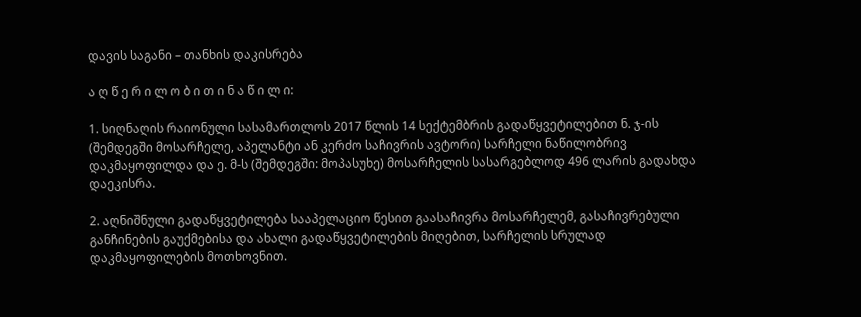დავის საგანი – თანხის დაკისრება

ა ღ წ ე რ ი ლ ო ბ ი თ ი ნ ა წ ი ლ ი:

1. სიღნაღის რაიონული სასამართლოს 2017 წლის 14 სექტემბრის გადაწყვეტილებით ნ. ჯ-ის (შემდეგში მოსარჩელე, აპელანტი ან კერძო საჩივრის ავტორი) სარჩელი ნაწილობრივ დაკმაყოფილდა და ე. მ-ს (შემდეგში: მოპასუხე) მოსარჩელის სასარგებლოდ 496 ლარის გადახდა დაეკისრა.

2. აღნიშნული გადაწყვეტილება სააპელაციო წესით გაასაჩივრა მოსარჩელემ, გასაჩივრებული განჩინების გაუქმებისა და ახალი გადაწყვეტილების მიღებით, სარჩელის სრულად დაკმაყოფილების მოთხოვნით.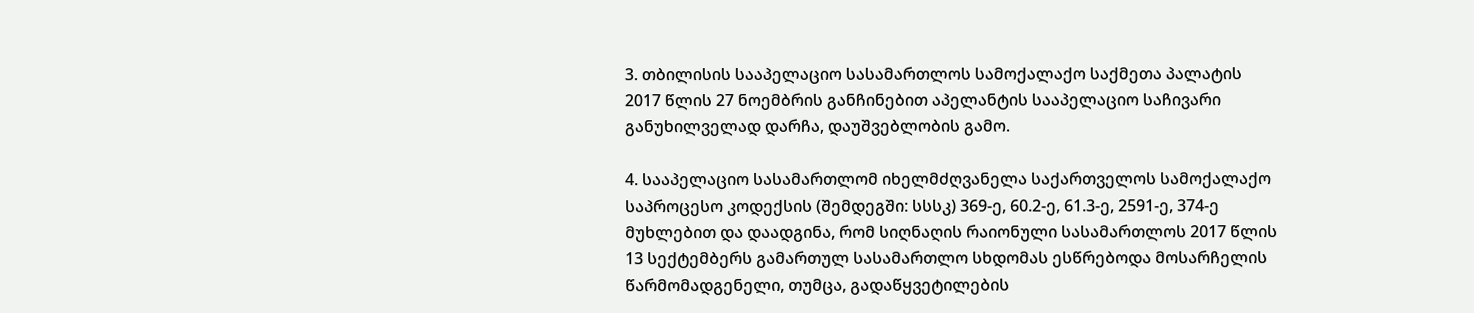3. თბილისის სააპელაციო სასამართლოს სამოქალაქო საქმეთა პალატის 2017 წლის 27 ნოემბრის განჩინებით აპელანტის სააპელაციო საჩივარი განუხილველად დარჩა, დაუშვებლობის გამო.

4. სააპელაციო სასამართლომ იხელმძღვანელა საქართველოს სამოქალაქო საპროცესო კოდექსის (შემდეგში: სსსკ) 369-ე, 60.2-ე, 61.3-ე, 2591-ე, 374-ე მუხლებით და დაადგინა, რომ სიღნაღის რაიონული სასამართლოს 2017 წლის 13 სექტემბერს გამართულ სასამართლო სხდომას ესწრებოდა მოსარჩელის წარმომადგენელი, თუმცა, გადაწყვეტილების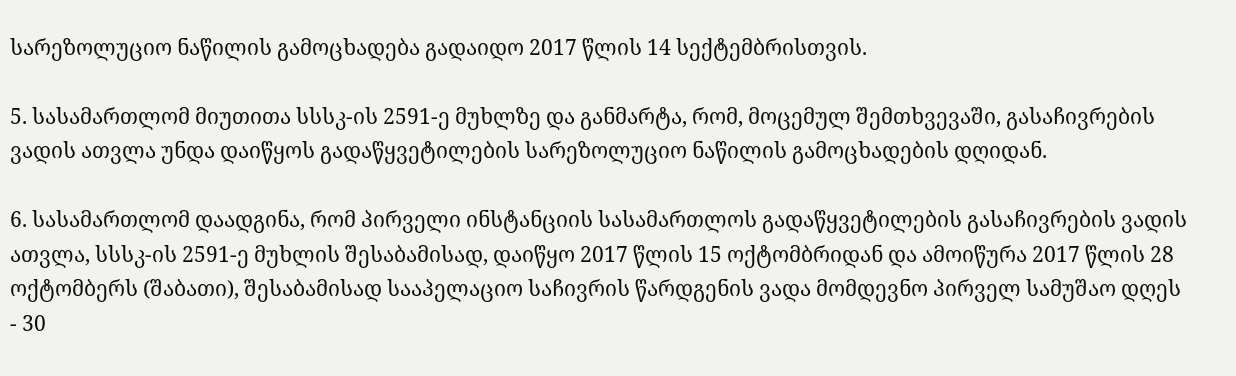სარეზოლუციო ნაწილის გამოცხადება გადაიდო 2017 წლის 14 სექტემბრისთვის.

5. სასამართლომ მიუთითა სსსკ-ის 2591-ე მუხლზე და განმარტა, რომ, მოცემულ შემთხვევაში, გასაჩივრების ვადის ათვლა უნდა დაიწყოს გადაწყვეტილების სარეზოლუციო ნაწილის გამოცხადების დღიდან.

6. სასამართლომ დაადგინა, რომ პირველი ინსტანციის სასამართლოს გადაწყვეტილების გასაჩივრების ვადის ათვლა, სსსკ-ის 2591-ე მუხლის შესაბამისად, დაიწყო 2017 წლის 15 ოქტომბრიდან და ამოიწურა 2017 წლის 28 ოქტომბერს (შაბათი), შესაბამისად სააპელაციო საჩივრის წარდგენის ვადა მომდევნო პირველ სამუშაო დღეს - 30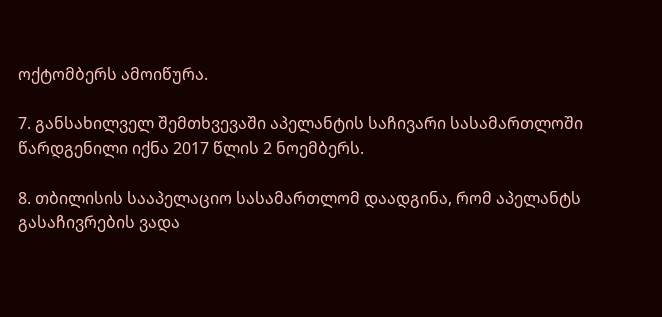ოქტომბერს ამოიწურა.

7. განსახილველ შემთხვევაში აპელანტის საჩივარი სასამართლოში წარდგენილი იქნა 2017 წლის 2 ნოემბერს.

8. თბილისის სააპელაციო სასამართლომ დაადგინა, რომ აპელანტს გასაჩივრების ვადა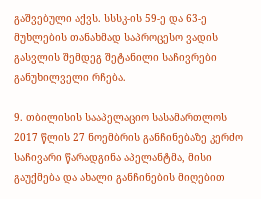გაშვებული აქვს. სსსკ-ის 59-ე და 63-ე მუხლების თანახმად საპროცესო ვადის გასვლის შემდეგ შეტანილი საჩივრები განუხილველი რჩება.

9. თბილისის სააპელაციო სასამართლოს 2017 წლის 27 ნოემბრის განჩინებაზე კერძო საჩივარი წარადგინა აპელანტმა, მისი გაუქმება და ახალი განჩინების მიღებით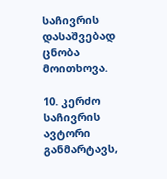საჩივრის დასაშვებად ცნობა მოითხოვა.

10. კერძო საჩივრის ავტორი განმარტავს,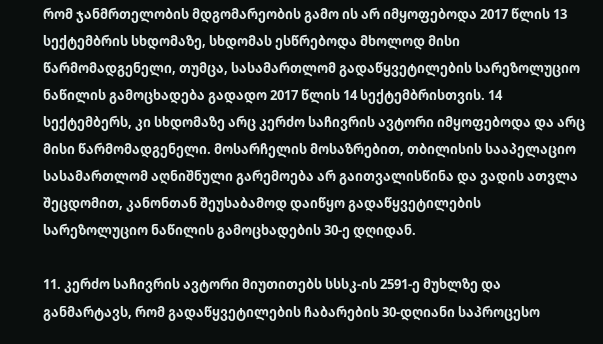რომ ჯანმრთელობის მდგომარეობის გამო ის არ იმყოფებოდა 2017 წლის 13 სექტემბრის სხდომაზე, სხდომას ესწრებოდა მხოლოდ მისი წარმომადგენელი, თუმცა, სასამართლომ გადაწყვეტილების სარეზოლუციო ნაწილის გამოცხადება გადადო 2017 წლის 14 სექტემბრისთვის. 14 სექტემბერს, კი სხდომაზე არც კერძო საჩივრის ავტორი იმყოფებოდა და არც მისი წარმომადგენელი. მოსარჩელის მოსაზრებით, თბილისის სააპელაციო სასამართლომ აღნიშნული გარემოება არ გაითვალისწინა და ვადის ათვლა შეცდომით, კანონთან შეუსაბამოდ დაიწყო გადაწყვეტილების სარეზოლუციო ნაწილის გამოცხადების 30-ე დღიდან.

11. კერძო საჩივრის ავტორი მიუთითებს სსსკ-ის 2591-ე მუხლზე და განმარტავს, რომ გადაწყვეტილების ჩაბარების 30-დღიანი საპროცესო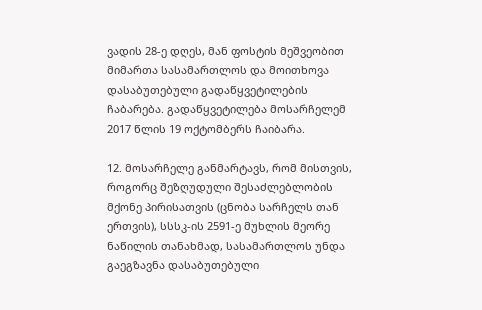ვადის 28-ე დღეს, მან ფოსტის მეშვეობით მიმართა სასამართლოს და მოითხოვა დასაბუთებული გადაწყვეტილების ჩაბარება. გადაწყვეტილება მოსარჩელემ 2017 წლის 19 ოქტომბერს ჩაიბარა.

12. მოსარჩელე განმარტავს, რომ მისთვის, როგორც შეზღუდული შესაძლებლობის მქონე პირისათვის (ცნობა სარჩელს თან ერთვის), სსსკ-ის 2591-ე მუხლის მეორე ნაწილის თანახმად, სასამართლოს უნდა გაეგზავნა დასაბუთებული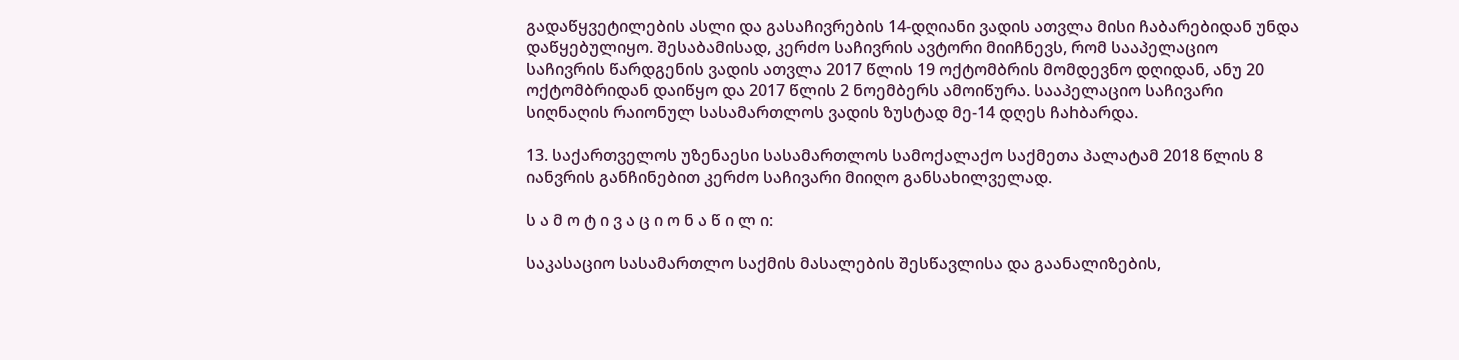გადაწყვეტილების ასლი და გასაჩივრების 14-დღიანი ვადის ათვლა მისი ჩაბარებიდან უნდა დაწყებულიყო. შესაბამისად, კერძო საჩივრის ავტორი მიიჩნევს, რომ სააპელაციო საჩივრის წარდგენის ვადის ათვლა 2017 წლის 19 ოქტომბრის მომდევნო დღიდან, ანუ 20 ოქტომბრიდან დაიწყო და 2017 წლის 2 ნოემბერს ამოიწურა. სააპელაციო საჩივარი სიღნაღის რაიონულ სასამართლოს ვადის ზუსტად მე-14 დღეს ჩაhბარდა.

13. საქართველოს უზენაესი სასამართლოს სამოქალაქო საქმეთა პალატამ 2018 წლის 8 იანვრის განჩინებით კერძო საჩივარი მიიღო განსახილველად.

ს ა მ ო ტ ი ვ ა ც ი ო ნ ა წ ი ლ ი:

საკასაციო სასამართლო საქმის მასალების შესწავლისა და გაანალიზების,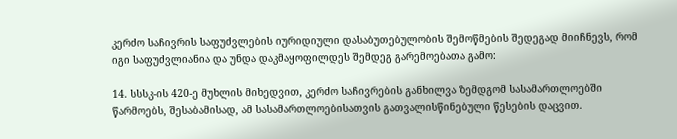კერძო საჩივრის საფუძვლების იურიდიული დასაბუთებულობის შემოწმების შედეგად მიიჩნევს, რომ იგი საფუძვლიანია და უნდა დაკმაყოფილდეს შემდეგ გარემოებათა გამო:

14. სსსკ-ის 420-ე მუხლის მიხედვით, კერძო საჩივრების განხილვა ზემდგომ სასამართლოებში წარმოებს, შესაბამისად, ამ სასამართლოებისათვის გათვალისწინებული წესების დაცვით.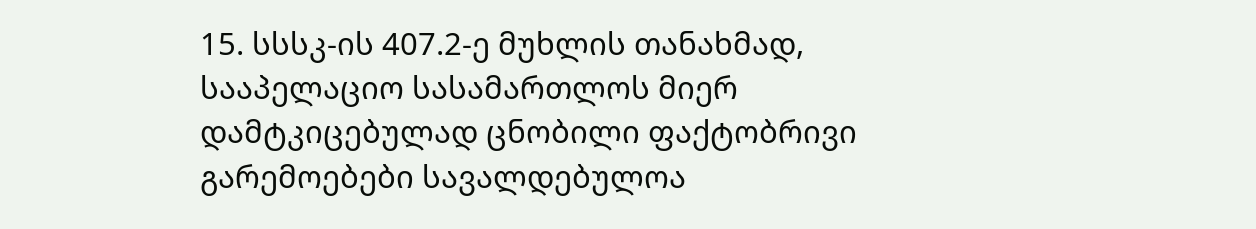15. სსსკ-ის 407.2-ე მუხლის თანახმად, სააპელაციო სასამართლოს მიერ დამტკიცებულად ცნობილი ფაქტობრივი გარემოებები სავალდებულოა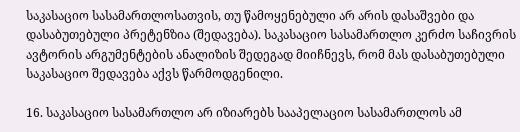საკასაციო სასამართლოსათვის, თუ წამოყენებული არ არის დასაშვები და დასაბუთებული პრეტენზია (შედავება). საკასაციო სასამართლო კერძო საჩივრის ავტორის არგუმენტების ანალიზის შედეგად მიიჩნევს, რომ მას დასაბუთებული საკასაციო შედავება აქვს წარმოდგენილი.

16. საკასაციო სასამართლო არ იზიარებს სააპელაციო სასამართლოს ამ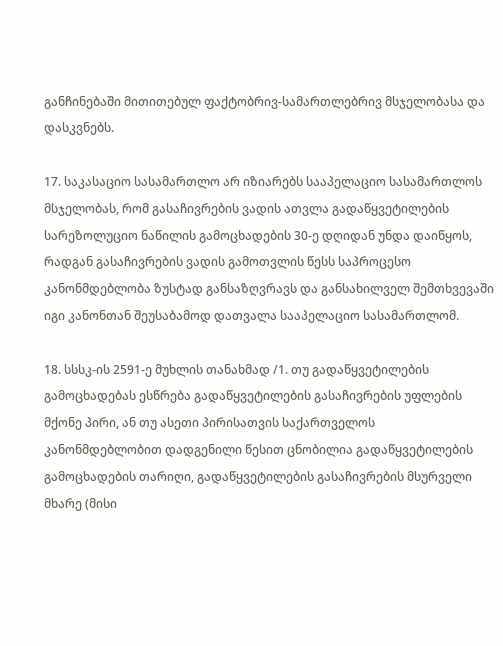განჩინებაში მითითებულ ფაქტობრივ-სამართლებრივ მსჯელობასა და დასკვნებს.

17. საკასაციო სასამართლო არ იზიარებს სააპელაციო სასამართლოს მსჯელობას, რომ გასაჩივრების ვადის ათვლა გადაწყვეტილების სარეზოლუციო ნაწილის გამოცხადების 30-ე დღიდან უნდა დაიწყოს, რადგან გასაჩივრების ვადის გამოთვლის წესს საპროცესო კანონმდებლობა ზუსტად განსაზღვრავს და განსახილველ შემთხვევაში იგი კანონთან შეუსაბამოდ დათვალა სააპელაციო სასამართლომ.

18. სსსკ-ის 2591-ე მუხლის თანახმად /1. თუ გადაწყვეტილების გამოცხადებას ესწრება გადაწყვეტილების გასაჩივრების უფლების მქონე პირი, ან თუ ასეთი პირისათვის საქართველოს კანონმდებლობით დადგენილი წესით ცნობილია გადაწყვეტილების გამოცხადების თარიღი, გადაწყვეტილების გასაჩივრების მსურველი მხარე (მისი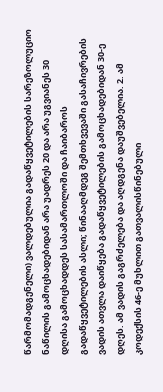წარმომადგენელი) ვალდებულია გადაწყვეტილების სარეზოლუციო ნაწილის გამოცხადებიდან არა უადრეს 20 და არა უგვიანეს 30 დღისა გამოცხადდეს სასამართლოში და ჩაიბაროს გადაწყვეტილების ასლი; წინააღმდეგ შემთხვევაში გასაჩივრების ვადის ათვლა დაიწყება გადაწყვეტილების გამოცხადებიდან 30-ე დღეს. ამ ვადის გაგრძელება და აღდგენა დაუშვებელია. 2. ამ კოდექსის 46-ე მუხლით გათვალისწინებული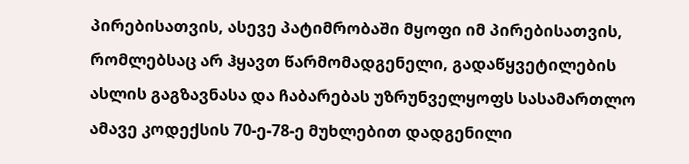პირებისათვის, ასევე პატიმრობაში მყოფი იმ პირებისათვის, რომლებსაც არ ჰყავთ წარმომადგენელი, გადაწყვეტილების ასლის გაგზავნასა და ჩაბარებას უზრუნველყოფს სასამართლო ამავე კოდექსის 70-ე-78-ე მუხლებით დადგენილი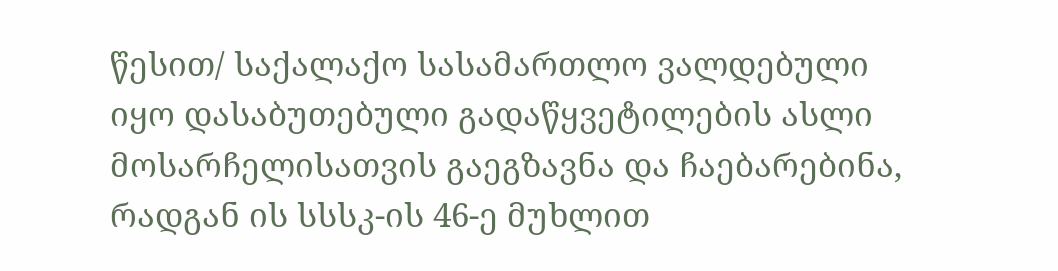წესით/ საქალაქო სასამართლო ვალდებული იყო დასაბუთებული გადაწყვეტილების ასლი მოსარჩელისათვის გაეგზავნა და ჩაებარებინა, რადგან ის სსსკ-ის 46-ე მუხლით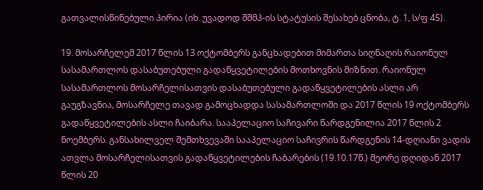გათვალისწინებული პირია (იხ. უვადოდ შშმპ-ის სტატუსის შესახებ ცნობა, ტ. 1, ს/ფ 45).

19. მოსარჩელემ 2017 წლის 13 ოქტომბერს განცხადებით მიმართა სიღნაღის რაიონულ სასამართლოს დასაბუთებული გადაწყვეტილების მოთხოვნის მიზნით. რაიონულ სასამართლოს მოსარჩელისათვის დასაბუთებული გადაწყვეტილების ასლი არ გაუგზავნია, მოსარჩელე თავად გამოცხადდა სასამართლოში და 2017 წლის 19 ოქტომბერს გადაწყვეტილების ასლი ჩაიბარა. სააპელაციო საჩივარი წარდგენილია 2017 წლის 2 ნოემბერს. განსახილველ შემთხვევაში სააპელაციო საჩივრის წარდგენის 14-დღიანი ვადის ათვლა მოსარჩელისათვის გადაწყვეტილების ჩაბარების (19.10.17წ.) მეორე დღიდან 2017 წლის 20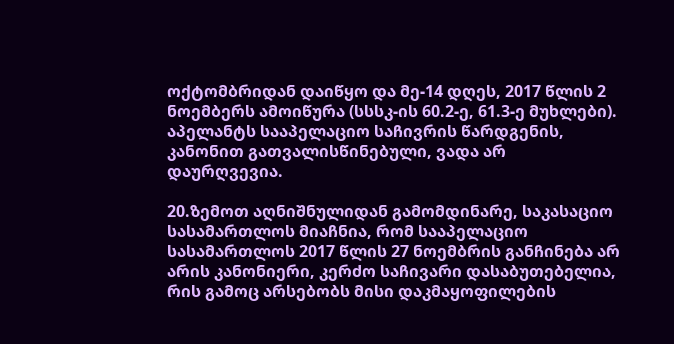ოქტომბრიდან დაიწყო და მე-14 დღეს, 2017 წლის 2 ნოემბერს ამოიწურა (სსსკ-ის 60.2-ე, 61.3-ე მუხლები). აპელანტს სააპელაციო საჩივრის წარდგენის, კანონით გათვალისწინებული, ვადა არ დაურღვევია.

20.ზემოთ აღნიშნულიდან გამომდინარე, საკასაციო სასამართლოს მიაჩნია, რომ სააპელაციო სასამართლოს 2017 წლის 27 ნოემბრის განჩინება არ არის კანონიერი, კერძო საჩივარი დასაბუთებელია, რის გამოც არსებობს მისი დაკმაყოფილების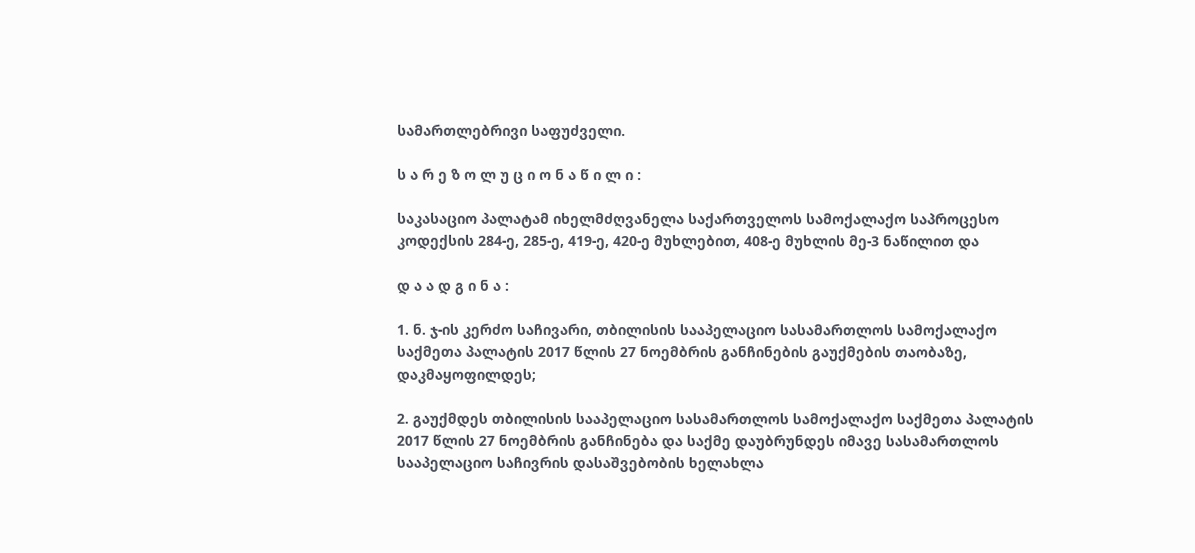სამართლებრივი საფუძველი.

ს ა რ ე ზ ო ლ უ ც ი ო ნ ა წ ი ლ ი :

საკასაციო პალატამ იხელმძღვანელა საქართველოს სამოქალაქო საპროცესო კოდექსის 284-ე, 285-ე, 419-ე, 420-ე მუხლებით, 408-ე მუხლის მე-3 ნაწილით და

დ ა ა დ გ ი ნ ა :

1. ნ. ჯ-ის კერძო საჩივარი, თბილისის სააპელაციო სასამართლოს სამოქალაქო საქმეთა პალატის 2017 წლის 27 ნოემბრის განჩინების გაუქმების თაობაზე, დაკმაყოფილდეს;

2. გაუქმდეს თბილისის სააპელაციო სასამართლოს სამოქალაქო საქმეთა პალატის 2017 წლის 27 ნოემბრის განჩინება და საქმე დაუბრუნდეს იმავე სასამართლოს სააპელაციო საჩივრის დასაშვებობის ხელახლა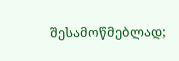შესამოწმებლად;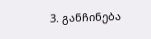3. განჩინება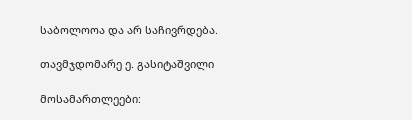საბოლოოა და არ საჩივრდება.

თავმჯდომარე ე. გასიტაშვილი

მოსამართლეები: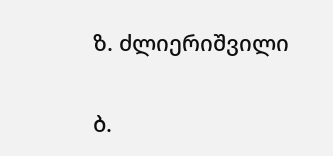ზ. ძლიერიშვილი

ბ.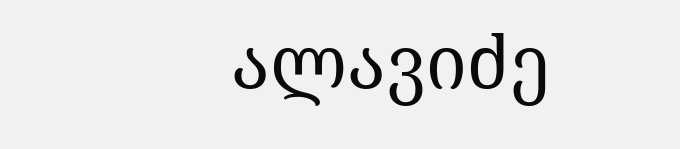ალავიძე